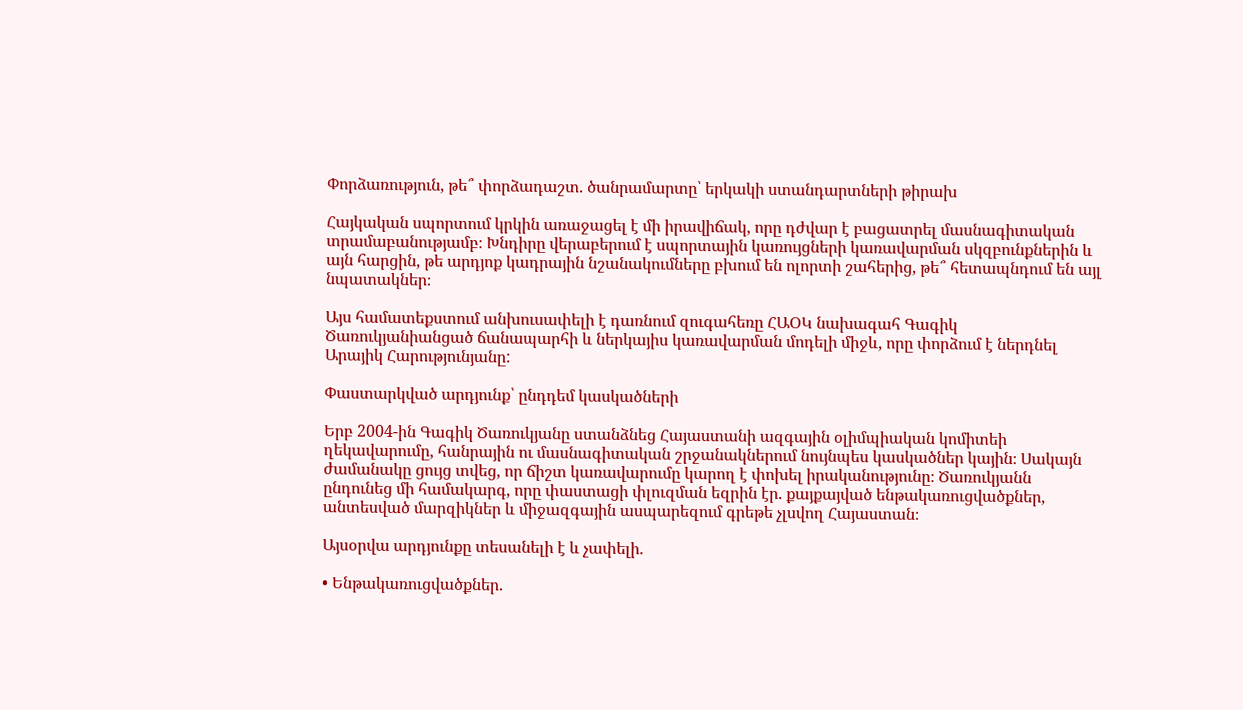Փորձառություն, թե՞ փորձադաշտ. ծանրամարտը՝ երկակի ստանդարտների թիրախ

Հայկական սպորտում կրկին առաջացել է մի իրավիճակ, որը դժվար է բացատրել մասնագիտական տրամաբանությամբ։ Խնդիրը վերաբերում է սպորտային կառույցների կառավարման սկզբունքներին և այն հարցին, թե արդյոք կադրային նշանակումները բխում են ոլորտի շահերից, թե՞ հետապնդում են այլ նպատակներ։

Այս համատեքստում անխուսափելի է դառնում զուգահեռը ՀԱՕԿ նախագահ Գագիկ Ծառուկյանիանցած ճանապարհի և ներկայիս կառավարման մոդելի միջև, որը փորձում է ներդնել Արայիկ Հարությունյանը:

Փաստարկված արդյունք՝ ընդդեմ կասկածների

Երբ 2004-ին Գագիկ Ծառուկյանը ստանձնեց Հայաստանի ազգային օլիմպիական կոմիտեի ղեկավարումը, հանրային ու մասնագիտական շրջանակներում նույնպես կասկածներ կային։ Սակայն ժամանակը ցույց տվեց, որ ճիշտ կառավարումը կարող է փոխել իրականությունը։ Ծառուկյանն ընդունեց մի համակարգ, որը փաստացի փլուզման եզրին էր. քայքայված ենթակառուցվածքներ, անտեսված մարզիկներ և միջազգային ասպարեզում գրեթե չլսվող Հայաստան։

Այսօրվա արդյունքը տեսանելի է և չափելի.

• Ենթակառուցվածքներ.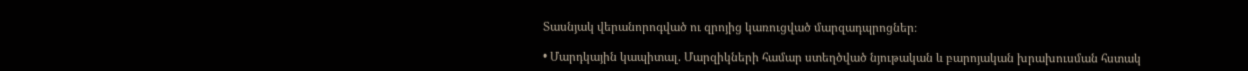Տասնյակ վերանորոգված ու զրոյից կառուցված մարզադպրոցներ։

• Մարդկային կապիտալ. Մարզիկների համար ստեղծված նյութական և բարոյական խրախուսման հստակ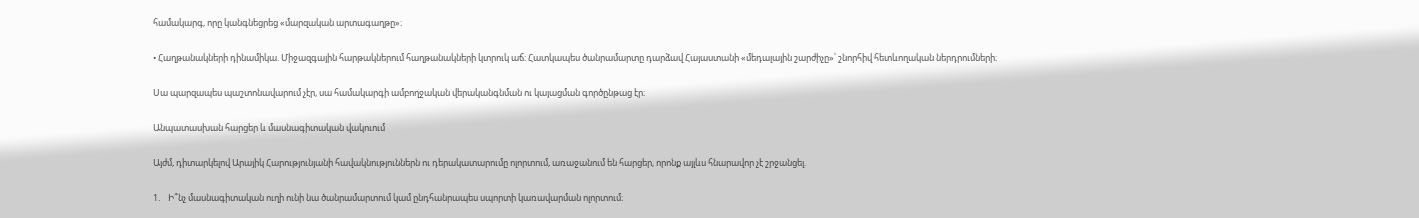համակարգ, որը կանգնեցրեց «մարզական արտագաղթը»։

• Հաղթանակների դինամիկա. Միջազգային հարթակներում հաղթանակների կտրուկ աճ։ Հատկապես ծանրամարտը դարձավ Հայաստանի «մեդալային շարժիչը»՝ շնորհիվ հետևողական ներդրումների։

Սա պարզապես պաշտոնավարում չէր, սա համակարգի ամբողջական վերականգնման ու կայացման գործընթաց էր։

Անպատասխան հարցեր և մասնագիտական վակուում

Այժմ, դիտարկելով Արայիկ Հարությունյանի հավակնություններն ու դերակատարումը ոլորտում, առաջանում են հարցեր, որոնք այլևս հնարավոր չէ շրջանցել.

1.    Ի՞նչ մասնագիտական ուղի ունի նա ծանրամարտում կամ ընդհանրապես սպորտի կառավարման ոլորտում։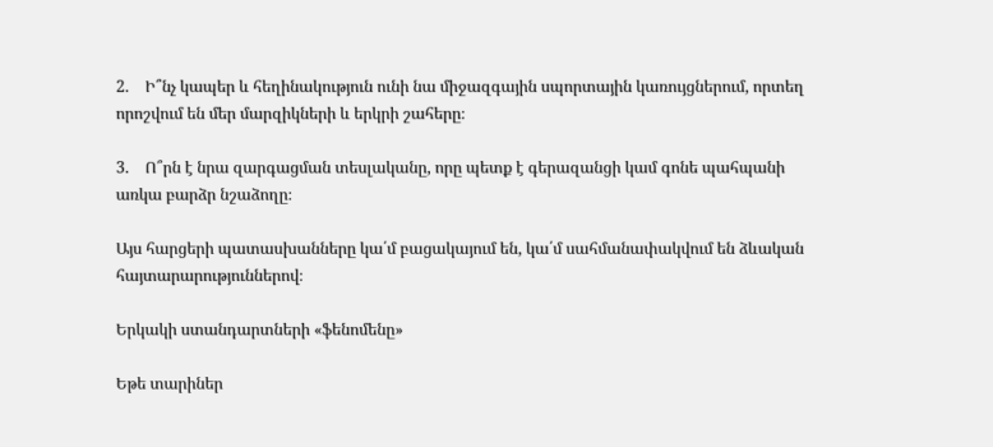2.    Ի՞նչ կապեր և հեղինակություն ունի նա միջազգային սպորտային կառույցներում, որտեղ որոշվում են մեր մարզիկների և երկրի շահերը։

3.    Ո՞րն է նրա զարգացման տեսլականը, որը պետք է գերազանցի կամ գոնե պահպանի առկա բարձր նշաձողը։

Այս հարցերի պատասխանները կա՛մ բացակայում են, կա՛մ սահմանափակվում են ձևական հայտարարություններով։

Երկակի ստանդարտների «ֆենոմենը»

Եթե տարիներ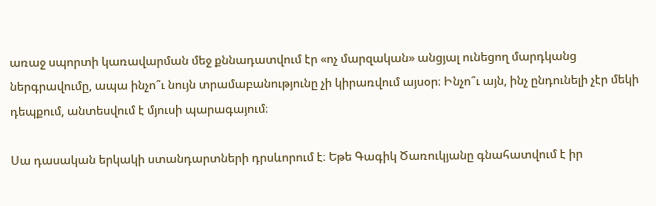առաջ սպորտի կառավարման մեջ քննադատվում էր «ոչ մարզական» անցյալ ունեցող մարդկանց ներգրավումը, ապա ինչո՞ւ նույն տրամաբանությունը չի կիրառվում այսօր։ Ինչո՞ւ այն, ինչ ընդունելի չէր մեկի դեպքում, անտեսվում է մյուսի պարագայում։

Սա դասական երկակի ստանդարտների դրսևորում է։ Եթե Գագիկ Ծառուկյանը գնահատվում է իր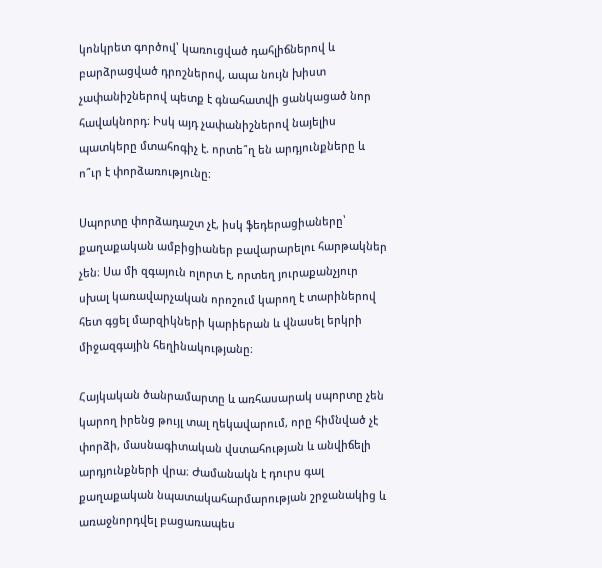կոնկրետ գործով՝ կառուցված դահլիճներով և բարձրացված դրոշներով, ապա նույն խիստ չափանիշներով պետք է գնահատվի ցանկացած նոր հավակնորդ։ Իսկ այդ չափանիշներով նայելիս պատկերը մտահոգիչ է. որտե՞ղ են արդյունքները և ո՞ւր է փորձառությունը։

Սպորտը փորձադաշտ չէ, իսկ ֆեդերացիաները՝ քաղաքական ամբիցիաներ բավարարելու հարթակներ չեն։ Սա մի զգայուն ոլորտ է, որտեղ յուրաքանչյուր սխալ կառավարչական որոշում կարող է տարիներով հետ գցել մարզիկների կարիերան և վնասել երկրի միջազգային հեղինակությանը։

Հայկական ծանրամարտը և առհասարակ սպորտը չեն կարող իրենց թույլ տալ ղեկավարում, որը հիմնված չէ փորձի, մասնագիտական վստահության և անվիճելի արդյունքների վրա։ Ժամանակն է դուրս գալ քաղաքական նպատակահարմարության շրջանակից և առաջնորդվել բացառապես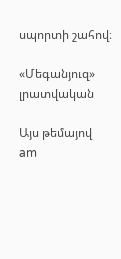սպորտի շահով։

«Մեգանյուզ» լրատվական

Այս թեմայով
am